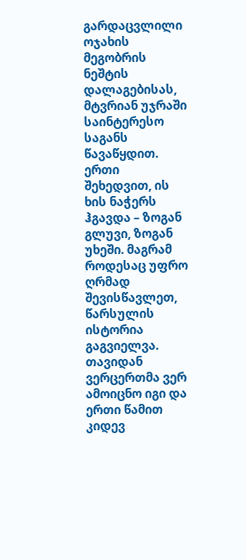გარდაცვლილი ოჯახის მეგობრის ნეშტის დალაგებისას, მტვრიან უჯრაში საინტერესო საგანს წავაწყდით. ერთი შეხედვით, ის ხის ნაჭერს ჰგავდა – ზოგან გლუვი, ზოგან უხეში. მაგრამ როდესაც უფრო ღრმად შევისწავლეთ, წარსულის ისტორია გაგვიელვა.
თავიდან ვერცერთმა ვერ ამოიცნო იგი და ერთი წამით კიდევ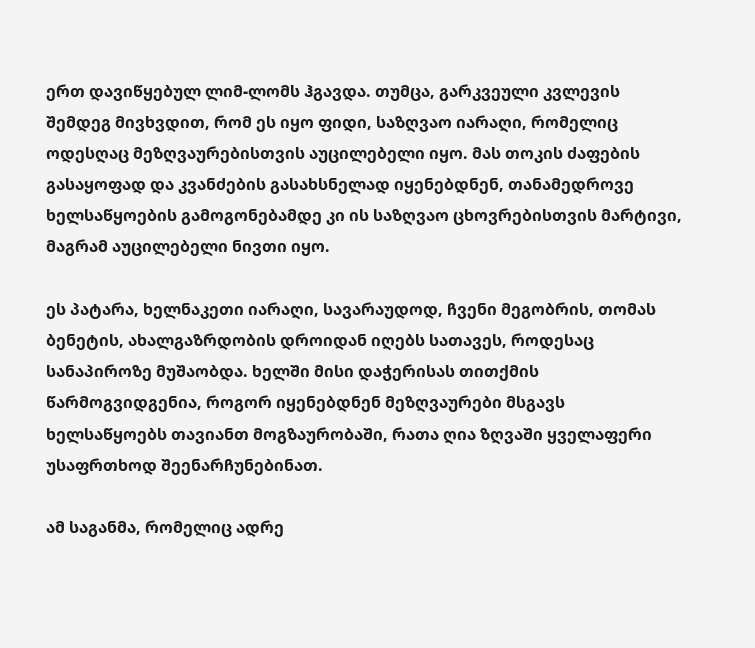ერთ დავიწყებულ ლიმ-ლომს ჰგავდა. თუმცა, გარკვეული კვლევის შემდეგ მივხვდით, რომ ეს იყო ფიდი, საზღვაო იარაღი, რომელიც ოდესღაც მეზღვაურებისთვის აუცილებელი იყო. მას თოკის ძაფების გასაყოფად და კვანძების გასახსნელად იყენებდნენ, თანამედროვე ხელსაწყოების გამოგონებამდე კი ის საზღვაო ცხოვრებისთვის მარტივი, მაგრამ აუცილებელი ნივთი იყო.

ეს პატარა, ხელნაკეთი იარაღი, სავარაუდოდ, ჩვენი მეგობრის, თომას ბენეტის, ახალგაზრდობის დროიდან იღებს სათავეს, როდესაც სანაპიროზე მუშაობდა. ხელში მისი დაჭერისას თითქმის წარმოგვიდგენია, როგორ იყენებდნენ მეზღვაურები მსგავს ხელსაწყოებს თავიანთ მოგზაურობაში, რათა ღია ზღვაში ყველაფერი უსაფრთხოდ შეენარჩუნებინათ.

ამ საგანმა, რომელიც ადრე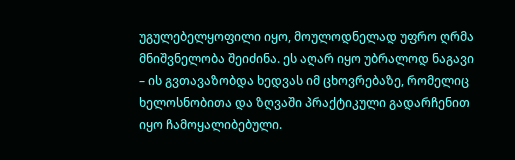უგულებელყოფილი იყო, მოულოდნელად უფრო ღრმა მნიშვნელობა შეიძინა. ეს აღარ იყო უბრალოდ ნაგავი – ის გვთავაზობდა ხედვას იმ ცხოვრებაზე, რომელიც ხელოსნობითა და ზღვაში პრაქტიკული გადარჩენით იყო ჩამოყალიბებული.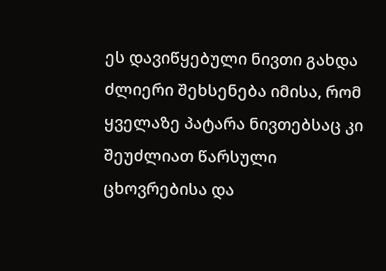ეს დავიწყებული ნივთი გახდა ძლიერი შეხსენება იმისა, რომ ყველაზე პატარა ნივთებსაც კი შეუძლიათ წარსული ცხოვრებისა და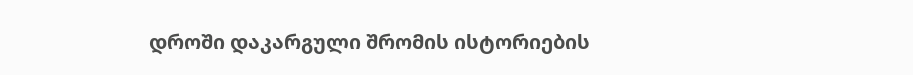დროში დაკარგული შრომის ისტორიების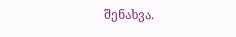შენახვა.